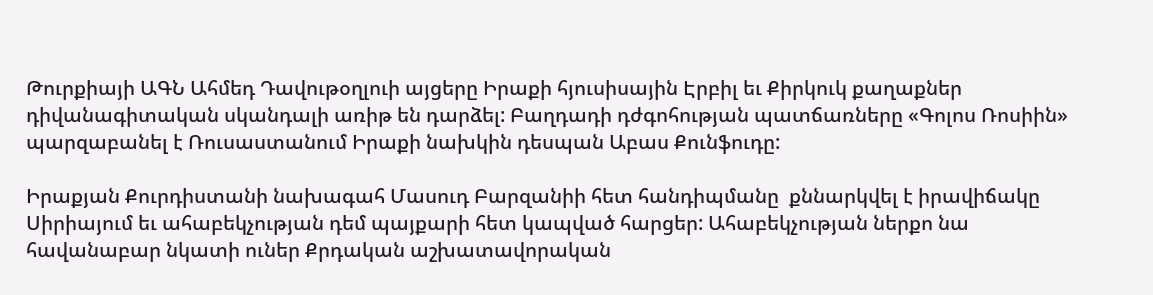Թուրքիայի ԱԳՆ Ահմեդ Դավութօղլուի այցերը Իրաքի հյուսիսային Էրբիլ եւ Քիրկուկ քաղաքներ դիվանագիտական սկանդալի առիթ են դարձել: Բաղդադի դժգոհության պատճառները «Գոլոս Ռոսիին» պարզաբանել է Ռուսաստանում Իրաքի նախկին դեսպան Աբաս Քունֆուդը:

Իրաքյան Քուրդիստանի նախագահ Մասուդ Բարզանիի հետ հանդիպմանը  քննարկվել է իրավիճակը Սիրիայում եւ ահաբեկչության դեմ պայքարի հետ կապված հարցեր: Ահաբեկչության ներքո նա հավանաբար նկատի ուներ Քրդական աշխատավորական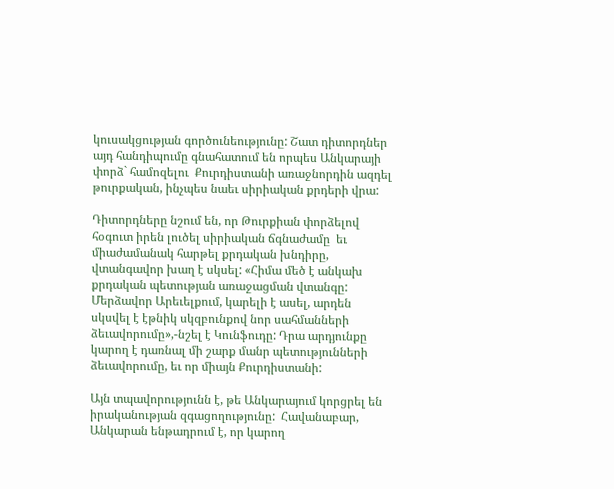կուսակցության գործունեությունը: Շատ դիտորդներ այդ հանդիպումը գնահատում են որպես Անկարայի փորձ` համոզելու  Քուրդիստանի առաջնորդին ազդել թուրքական, ինչպես նաեւ սիրիական քրդերի վրա:

Դիտորդները նշում են, որ Թուրքիան փորձելով հօգուտ իրեն լուծել սիրիական ճգնաժամը  եւ միաժամանակ հարթել քրդական խնդիրը, վտանգավոր խաղ է սկսել: «Հիմա մեծ է անկախ քրդական պետության առաջացման վտանգը: Մերձավոր Արեւելքում, կարելի է ասել, արդեն սկսվել է էթնիկ սկզբունքով նոր սահմանների ձեւավորումը»,-նշել է Կունֆուդը: Դրա արդյունքը կարող է դառնալ մի շարք մանր պետությունների ձեւավորումը, եւ որ միայն Քուրդիստանի:

Այն տպավորությունն է, թե Անկարայում կորցրել են իրականության զգացողությունը:  Հավանաբար, Անկարան ենթադրում է, որ կարող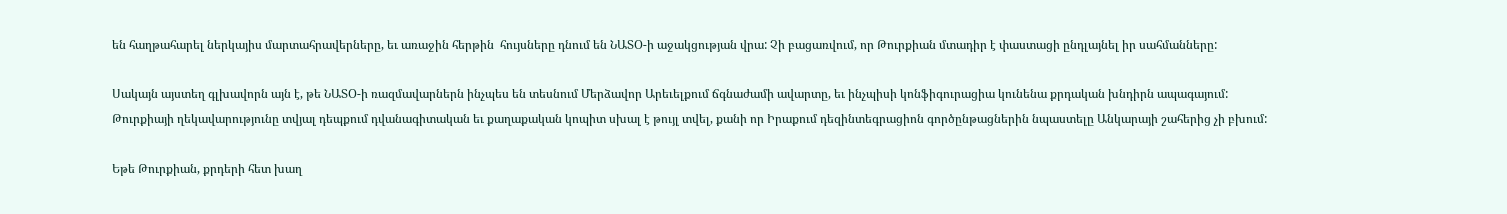են հաղթահարել ներկայիս մարտահրավերները, եւ առաջին հերթին  հույսները դնում են ՆԱՏՕ-ի աջակցության վրա: Չի բացառվում, որ Թուրքիան մտադիր է փաստացի ընդլայնել իր սահմանները:

Սակայն այստեղ գլխավորն այն է, թե ՆԱՏՕ-ի ռազմավարներն ինչպես են տեսնում Մերձավոր Արեւելքում ճգնաժամի ավարտը, եւ ինչպիսի կոնֆիգուրացիա կունենա քրդական խնդիրն ապագայում: Թուրքիայի ղեկավարությունը տվյալ դեպքում դվանագիտական եւ քաղաքական կոպիտ սխալ է թույլ տվել, քանի որ Իրաքում դեզինտեգրացիոն գործընթացներին նպաստելը Անկարայի շահերից չի բխում:

Եթե Թուրքիան, քրդերի հետ խաղ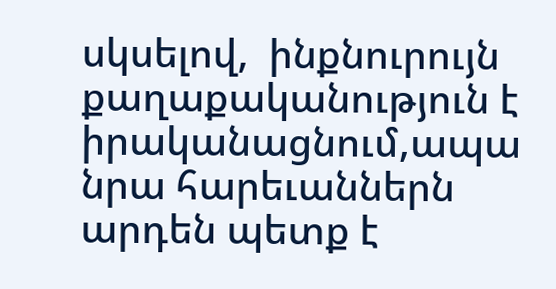սկսելով,  ինքնուրույն քաղաքականություն է իրականացնում,ապա նրա հարեւաններն արդեն պետք է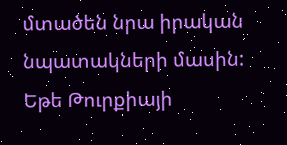մտածեն նրա իրական նպատակների մասին: Եթե Թուրքիայի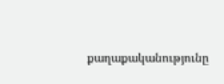քաղաքականությունը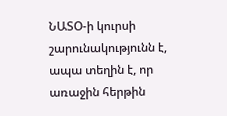ՆԱՏՕ-ի կուրսի շարունակությունն է, ապա տեղին է, որ առաջին հերթին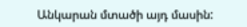Անկարան մտածի այդ մասին: